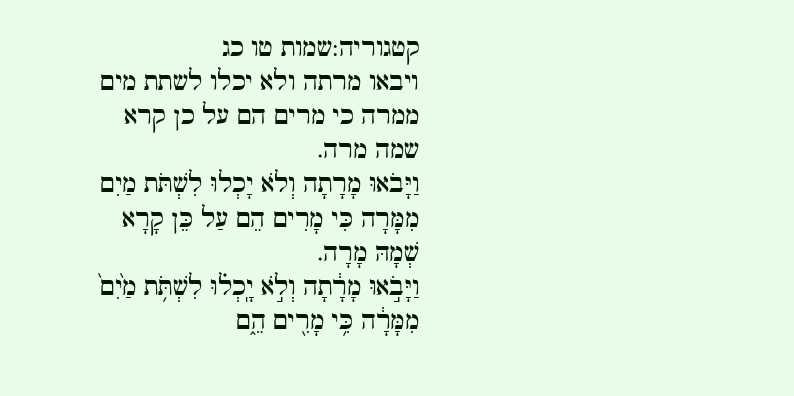קטגוריה:שמות טו כג
ויבאו מרתה ולא יכלו לשתת מים ממרה כי מרים הם על כן קרא שמה מרה.
וַיָּבֹאוּ מָרָתָה וְלֹא יָכְלוּ לִשְׁתֹּת מַיִם מִמָּרָה כִּי מָרִים הֵם עַל כֵּן קָרָא שְׁמָהּ מָרָה.
וַיָּבֹ֣אוּ מָרָ֔תָה וְלֹ֣א יָֽכְל֗וּ לִשְׁתֹּ֥ת מַ֙יִם֙ מִמָּרָ֔ה כִּ֥י מָרִ֖ים הֵ֑ם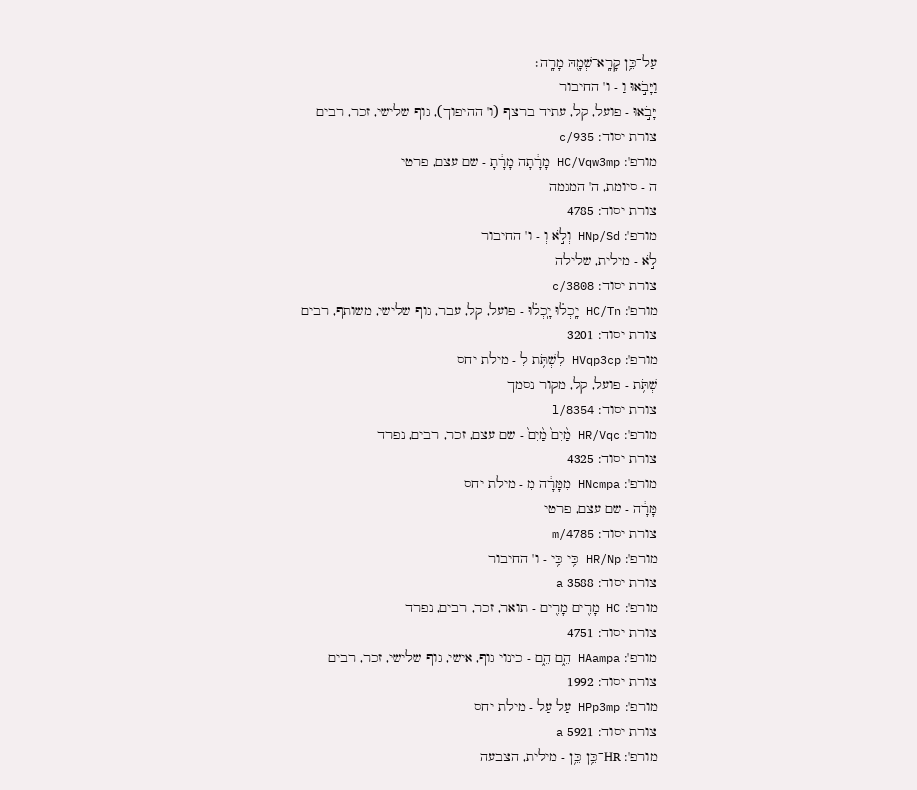עַל־כֵּ֥ן קָרָֽא־שְׁמָ֖הּ מָרָֽה׃
וַיָּבֹ֣אוּ וַ - ו' החיבור
יָּבֹ֣אוּ - פועל, קל, עתיד ברצף (ו' ההיפוך), גוף שלישי, זכר, רבים
צורת יסוד: c/935
מורפ': HC/Vqw3mp מָרָ֔תָה מָרָ֔תָ - שם עצם, פרטי
ה - סיומת, ה' המגמה
צורת יסוד: 4785
מורפ': HNp/Sd וְלֹ֣א וְ - ו' החיבור
לֹ֣א - מילית, שלילה
צורת יסוד: c/3808
מורפ': HC/Tn יָֽכְל֗וּ יָֽכְל֗וּ - פועל, קל, עבר, גוף שלישי, משותף, רבים
צורת יסוד: 3201
מורפ': HVqp3cp לִשְׁתֹּ֥ת לִ - מילת יחס
שְׁתֹּ֥ת - פועל, קל, מקור נסמך
צורת יסוד: l/8354
מורפ': HR/Vqc מַ֨יִם֙ מַ֨יִם֙ - שם עצם, זכר, רבים, נפרד
צורת יסוד: 4325
מורפ': HNcmpa מִמָּרָ֔ה מִ - מילת יחס
מָּרָ֔ה - שם עצם, פרטי
צורת יסוד: m/4785
מורפ': HR/Np כִּ֥י כִּ֥י - ו' החיבור
צורת יסוד: 3588 a
מורפ': HC מָרִ֖ים מָרִ֖ים - תואר, זכר, רבים, נפרד
צורת יסוד: 4751
מורפ': HAampa הֵ֑ם הֵ֑ם - כינוי גוף, אישי, גוף שלישי, זכר, רבים
צורת יסוד: 1992
מורפ': HPp3mp עַל עַל - מילת יחס
צורת יסוד: 5921 a
מורפ': HR־כֵּ֥ן כֵּ֥ן - מילית, הצבעה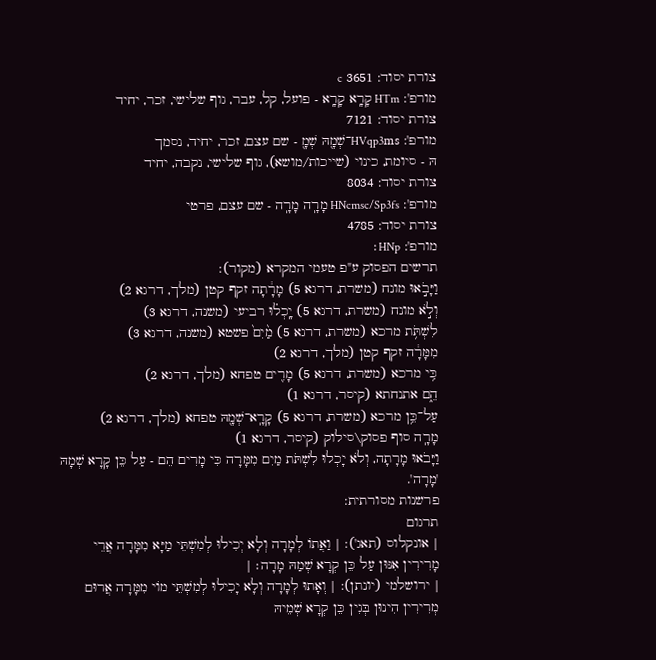צורת יסוד: 3651 c
מורפ': HTm קָרָֽא קָרָֽא - פועל, קל, עבר, גוף שלישי, זכר, יחיד
צורת יסוד: 7121
מורפ': HVqp3ms־שְׁמָ֖הּ שְׁמָ֖ - שם עצם, זכר, יחיד, נסמך
הּ - סיומת, כינוי (שייכות/מושא), גוף שלישי, נקבה, יחיד
צורת יסוד: 8034
מורפ': HNcmsc/Sp3fs מָרָֽה מָרָֽה - שם עצם, פרטי
צורת יסוד: 4785
מורפ': HNp׃
תרשים הפסוק ע"פ טעמי המקרא (מקור):
וַיָּבֹ֣אוּ מונח (משרת, דרגא 5) מָרָ֔תָה זקף קטן (מלך, דרגא 2)
וְלֹ֣א מונח (משרת, דרגא 5) יָֽכְל֗וּ רביעי (משנה, דרגא 3)
לִשְׁתֹּ֥ת מרכא (משרת, דרגא 5) מַ֨יִם֙ פשטא (משנה, דרגא 3)
מִמָּרָ֔ה זקף קטן (מלך, דרגא 2)
כִּ֥י מרכא (משרת, דרגא 5) מָרִ֖ים טפחא (מלך, דרגא 2)
הֵ֑ם אתנחתא (קיסר, דרגא 1)
עַל־כֵּ֥ן מרכא (משרת, דרגא 5) קָרָֽא־שְׁמָ֖הּ טפחא (מלך, דרגא 2)
מָרָֽה סוף פסוק\סילוק (קיסר, דרגא 1)
וַיָּבֹאוּ מָרָתָה, וְלֹא יָכְלוּ לִשְׁתֹּת מַיִם מִמָּרָה כִּי מָרִים הֵם - עַל כֵּן קָרָא שְׁמָהּ 'מָרָה'.
פרשנות מסורתית:
תרגום
| אונקלוס (תאג'): | וַאֲתוֹ לְמָרָה וְלָא יְכִילוּ לְמִשְׁתֵּי מַיָּא מִמָּרָה אֲרֵי מָרִירִין אִנּוּן עַל כֵּן קְרָא שְׁמַהּ מָרָה׃ |
| ירושלמי (יונתן): | וְאָתוּ לְמָרָה וְלָא יָכִילוּ לְמִשְׁתֵּי מוֹי מִמָּרָה אֲרוּם מְרִירִין הִינוּן בְּגִין כֵּן קְרָא שְׁמֵיהּ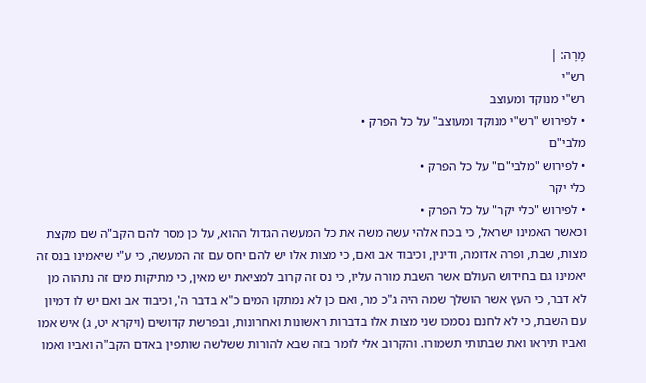מָרָה: |
רש"י
רש"י מנוקד ומעוצב
• לפירוש "רש"י מנוקד ומעוצב" על כל הפרק •
מלבי"ם
• לפירוש "מלבי"ם" על כל הפרק •
כלי יקר
• לפירוש "כלי יקר" על כל הפרק •
וכאשר האמינו ישראל, כי בכח אלהי עשה משה את כל המעשה הגדול ההוא, על כן מסר להם הקב"ה שם מקצת מצות, שבת, ופרה אדומה, ודינין, וכיבוד אב ואם, כי מצות אלו יש להם יחס עם זה המעשה, כי ע"י שיאמינו בנס זה יאמינו גם בחידוש העולם אשר השבת מורה עליו, כי נס זה קרוב למציאת יש מאין, כי מתיקות מים זה נתהוה מן לא דבר, כי העץ אשר הושלך שמה היה ג"כ מר, ואם כן לא נמתקו המים כ"א בדבר ה', וכיבוד אב ואם יש לו דמיון עם השבת, כי לא לחנם נסמכו שני מצות אלו בדברות ראשונות ואחרונות, ובפרשת קדושים (ויקרא יט, ג) איש אמו ואביו תיראו ואת שבתותי תשמורו. והקרוב אלי לומר בזה שבא להורות ששלשה שותפין באדם הקב"ה ואביו ואמו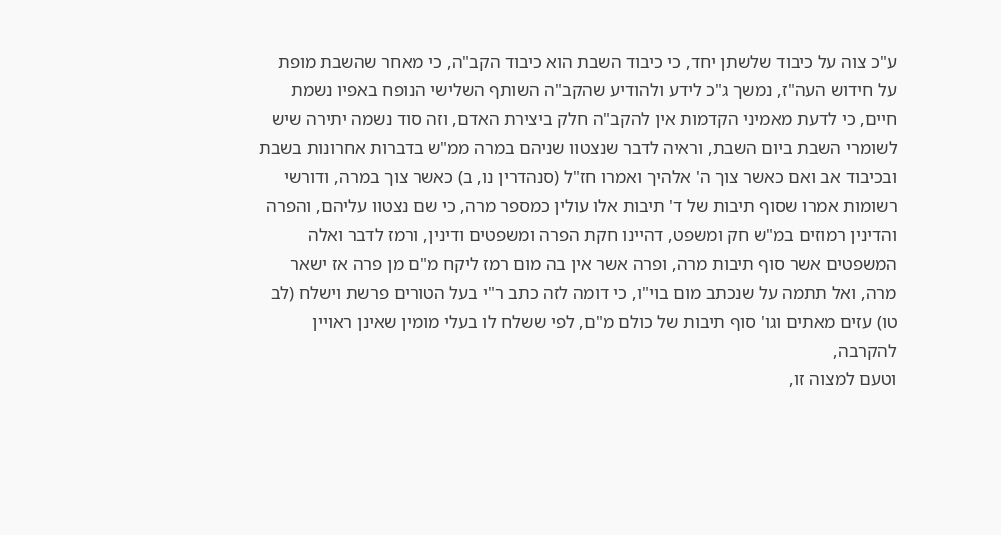ע"כ צוה על כיבוד שלשתן יחד, כי כיבוד השבת הוא כיבוד הקב"ה, כי מאחר שהשבת מופת על חידוש העה"ז, נמשך ג"כ לידע ולהודיע שהקב"ה השותף השלישי הנופח באפיו נשמת חיים, כי לדעת מאמיני הקדמות אין להקב"ה חלק ביצירת האדם, וזה סוד נשמה יתירה שיש לשומרי השבת ביום השבת, וראיה לדבר שנצטוו שניהם במרה ממ"ש בדברות אחרונות בשבת ובכיבוד אב ואם כאשר צוך ה' אלהיך ואמרו חז"ל (סנהדרין נו, ב) כאשר צוך במרה, ודורשי רשומות אמרו שסוף תיבות של ד' תיבות אלו עולין כמספר מרה, כי שם נצטוו עליהם, והפרה והדינין רמוזים במ"ש חק ומשפט, דהיינו חקת הפרה ומשפטים ודינין, ורמז לדבר ואלה המשפטים אשר סוף תיבות מרה, ופרה אשר אין בה מום רמז ליקח מ"ם מן פרה אז ישאר מרה, ואל תתמה על שנכתב מום בוי"ו, כי דומה לזה כתב ר"י בעל הטורים פרשת וישלח (לב טו) עזים מאתים וגו' סוף תיבות של כולם מ"ם, לפי ששלח לו בעלי מומין שאינן ראויין להקרבה,
וטעם למצוה זו,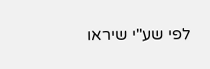לפי שע"י שיראו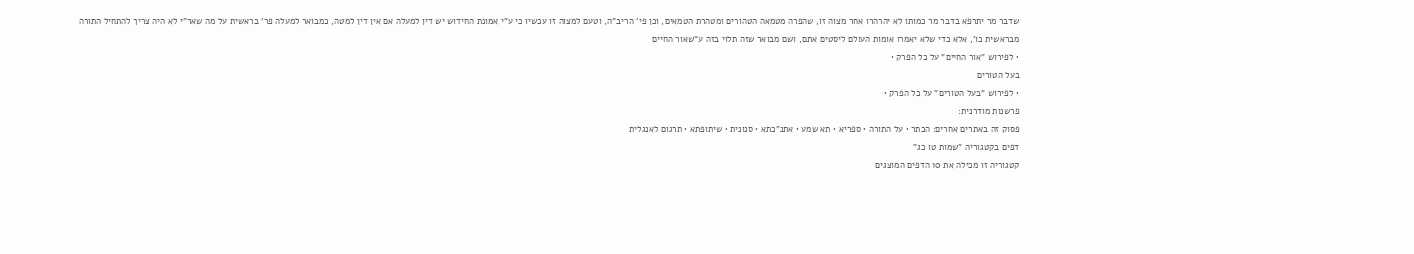שדבר מר יתרפא בדבר מר כמותו לא יהרהרו אחר מצוה זו, שהפרה מטמאה הטהורים ומטהרת הטמאים, וכן פי' הריב"ה, וטעם למצוה זו עכשיו כי ע"י אמונת החידוש יש דין למעלה אם אין דין למטה, כמבואר למעלה פר' בראשית על מה שאר"י לא היה צריך להתחיל התורה מבראשית כו', אלא כדי שלא יאמרו אומות העולם ליסטים אתם, ושם מבואר שזה תלוי בזה ע"שאור החיים
• לפירוש "אור החיים" על כל הפרק •
בעל הטורים
• לפירוש "בעל הטורים" על כל הפרק •
פרשנות מודרנית:
פסוק זה באתרים אחרים: הכתר • על התורה • ספריא • תא שמע • אתנ"כתא • סנונית • שיתופתא • תרגום לאנגלית
דפים בקטגוריה "שמות טו כג"
קטגוריה זו מכילה את 10 הדפים המוצגים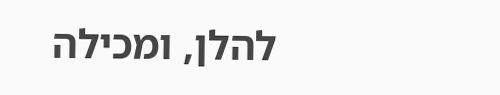להלן, ומכילה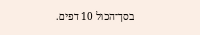בסך־הכול 10 דפים.